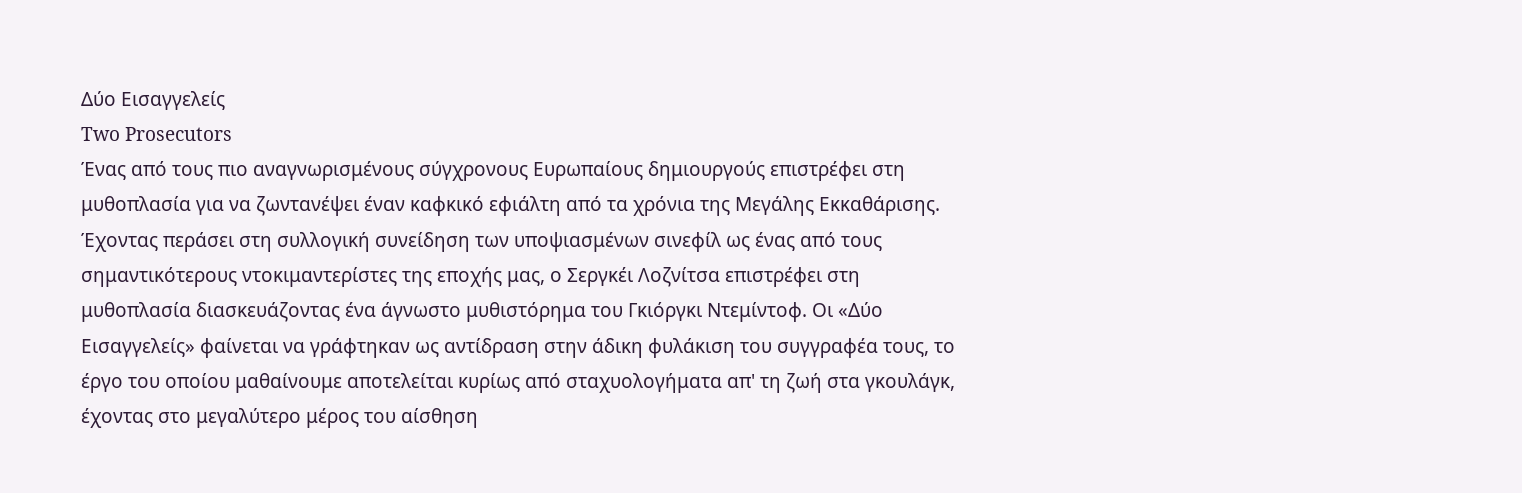Δύο Εισαγγελείς
Two Prosecutors
Ένας από τους πιο αναγνωρισμένους σύγχρονους Ευρωπαίους δημιουργούς επιστρέφει στη μυθοπλασία για να ζωντανέψει έναν καφκικό εφιάλτη από τα χρόνια της Μεγάλης Εκκαθάρισης.
Έχοντας περάσει στη συλλογική συνείδηση των υποψιασμένων σινεφίλ ως ένας από τους σημαντικότερους ντοκιμαντερίστες της εποχής μας, ο Σεργκέι Λοζνίτσα επιστρέφει στη μυθοπλασία διασκευάζοντας ένα άγνωστο μυθιστόρημα του Γκιόργκι Ντεμίντοφ. Οι «Δύο Εισαγγελείς» φαίνεται να γράφτηκαν ως αντίδραση στην άδικη φυλάκιση του συγγραφέα τους, το έργο του οποίου μαθαίνουμε αποτελείται κυρίως από σταχυολογήματα απ' τη ζωή στα γκουλάγκ, έχοντας στο μεγαλύτερο μέρος του αίσθηση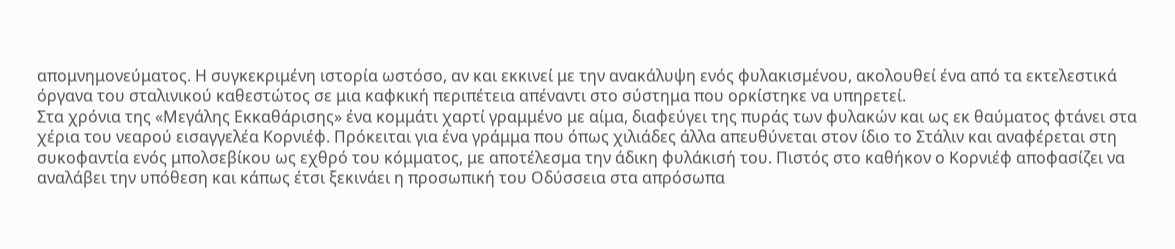απομνημονεύματος. Η συγκεκριμένη ιστορία ωστόσο, αν και εκκινεί με την ανακάλυψη ενός φυλακισμένου, ακολουθεί ένα από τα εκτελεστικά όργανα του σταλινικού καθεστώτος σε μια καφκική περιπέτεια απέναντι στο σύστημα που ορκίστηκε να υπηρετεί.
Στα χρόνια της «Μεγάλης Εκκαθάρισης» ένα κομμάτι χαρτί γραμμένο με αίμα, διαφεύγει της πυράς των φυλακών και ως εκ θαύματος φτάνει στα χέρια του νεαρού εισαγγελέα Κορνιέφ. Πρόκειται για ένα γράμμα που όπως χιλιάδες άλλα απευθύνεται στον ίδιο το Στάλιν και αναφέρεται στη συκοφαντία ενός μπολσεβίκου ως εχθρό του κόμματος, με αποτέλεσμα την άδικη φυλάκισή του. Πιστός στο καθήκον ο Κορνιέφ αποφασίζει να αναλάβει την υπόθεση και κάπως έτσι ξεκινάει η προσωπική του Οδύσσεια στα απρόσωπα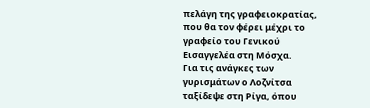πελάγη της γραφειοκρατίας, που θα τον φέρει μέχρι το γραφείο του Γενικού Εισαγγελέα στη Μόσχα.
Για τις ανάγκες των γυρισμάτων ο Λοζνίτσα ταξίδεψε στη Ρίγα, όπου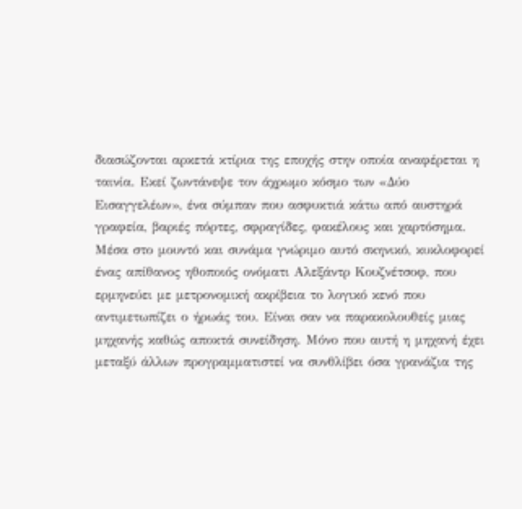διασώζονται αρκετά κτίρια της εποχής στην οποία αναφέρεται η ταινία. Εκεί ζωντάνεψε τον άχρωμο κόσμο των «Δύο Εισαγγελέων», ένα σύμπαν που ασφυκτιά κάτω από αυστηρά γραφεία, βαριές πόρτες, σφραγίδες, φακέλους και χαρτόσημα. Μέσα στο μουντό και συνάμα γνώριμο αυτό σκηνικό, κυκλοφορεί ένας απίθανος ηθοποιός ονόματι Αλεξάντρ Κουζνέτσοφ, που ερμηνεύει με μετρονομική ακρίβεια το λογικό κενό που αντιμετωπίζει ο ήρωάς του. Είναι σαν να παρακολουθείς μιας μηχανής καθώς αποκτά συνείδηση. Μόνο που αυτή η μηχανή έχει μεταξύ άλλων προγραμματιστεί να συνθλίβει όσα γρανάζια της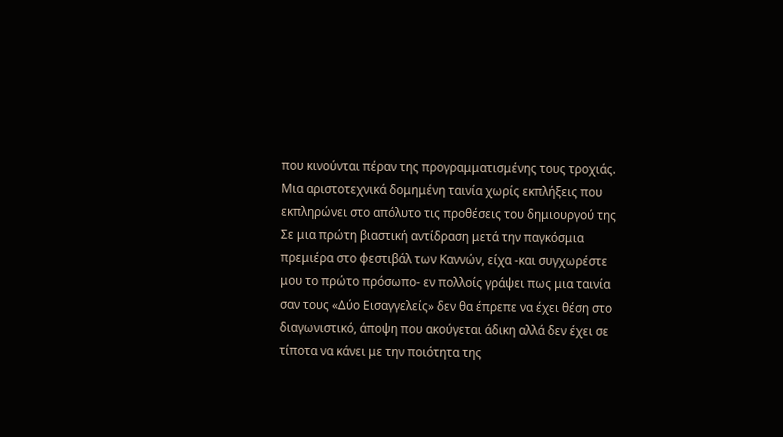που κινούνται πέραν της προγραμματισμένης τους τροχιάς.
Μια αριστοτεχνικά δομημένη ταινία χωρίς εκπλήξεις που εκπληρώνει στο απόλυτο τις προθέσεις του δημιουργού της
Σε μια πρώτη βιαστική αντίδραση μετά την παγκόσμια πρεμιέρα στο φεστιβάλ των Καννών, είχα -και συγχωρέστε μου το πρώτο πρόσωπο- εν πολλοίς γράψει πως μια ταινία σαν τους «Δύο Εισαγγελείς» δεν θα έπρεπε να έχει θέση στο διαγωνιστικό, άποψη που ακούγεται άδικη αλλά δεν έχει σε τίποτα να κάνει με την ποιότητα της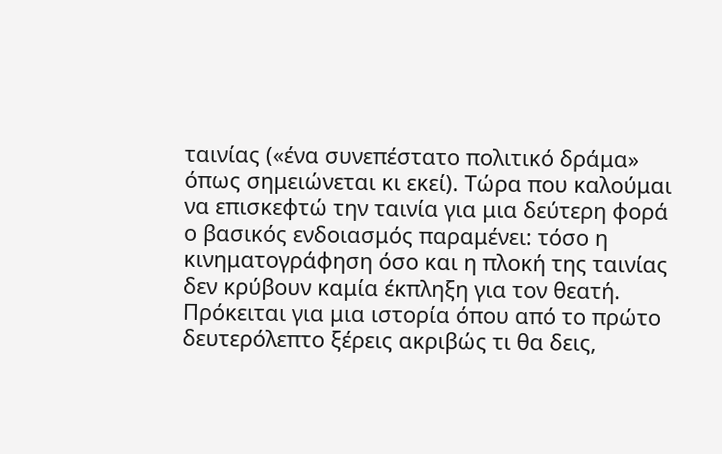ταινίας («ένα συνεπέστατο πολιτικό δράμα» όπως σημειώνεται κι εκεί). Τώρα που καλούμαι να επισκεφτώ την ταινία για μια δεύτερη φορά ο βασικός ενδοιασμός παραμένει: τόσο η κινηματογράφηση όσο και η πλοκή της ταινίας δεν κρύβουν καμία έκπληξη για τον θεατή. Πρόκειται για μια ιστορία όπου από το πρώτο δευτερόλεπτο ξέρεις ακριβώς τι θα δεις,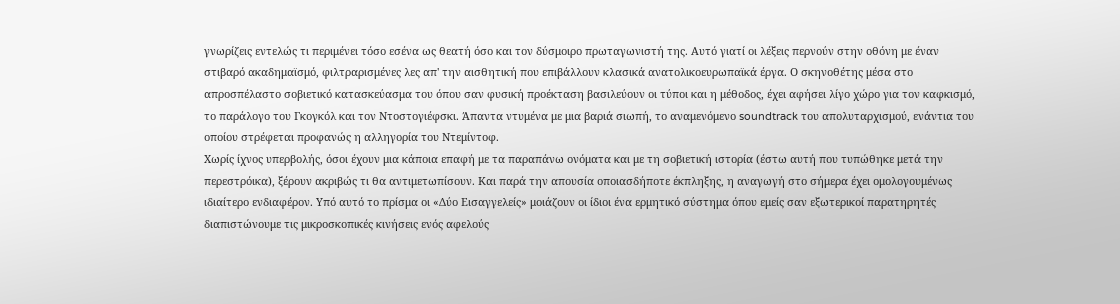γνωρίζεις εντελώς τι περιμένει τόσο εσένα ως θεατή όσο και τον δύσμοιρο πρωταγωνιστή της. Αυτό γιατί οι λέξεις περνούν στην οθόνη με έναν στιβαρό ακαδημαϊσμό, φιλτραρισμένες λες απ' την αισθητική που επιβάλλουν κλασικά ανατολικοευρωπαϊκά έργα. Ο σκηνοθέτης μέσα στο απροσπέλαστο σοβιετικό κατασκεύασμα του όπου σαν φυσική προέκταση βασιλεύουν οι τύποι και η μέθοδος, έχει αφήσει λίγο χώρο για τον καφκισμό, το παράλογο του Γκογκόλ και τον Ντοστογιέφσκι. Άπαντα ντυμένα με μια βαριά σιωπή, το αναμενόμενο soundtrack του απολυταρχισμού, ενάντια του οποίου στρέφεται προφανώς η αλληγορία του Ντεμίντοφ.
Χωρίς ίχνος υπερβολής, όσοι έχουν μια κάποια επαφή με τα παραπάνω ονόματα και με τη σοβιετική ιστορία (έστω αυτή που τυπώθηκε μετά την περεστρόικα), ξέρουν ακριβώς τι θα αντιμετωπίσουν. Και παρά την απουσία οποιασδήποτε έκπληξης, η αναγωγή στο σήμερα έχει ομολογουμένως ιδιαίτερο ενδιαφέρον. Υπό αυτό το πρίσμα οι «Δύο Εισαγγελείς» μοιάζουν οι ίδιοι ένα ερμητικό σύστημα όπου εμείς σαν εξωτερικοί παρατηρητές διαπιστώνουμε τις μικροσκοπικές κινήσεις ενός αφελούς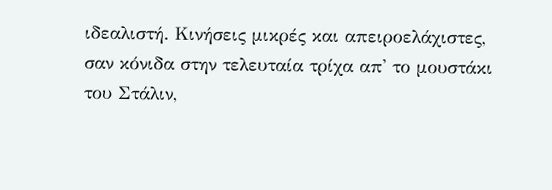ιδεαλιστή. Κινήσεις μικρές και απειροελάχιστες, σαν κόνιδα στην τελευταία τρίχα απ' το μουστάκι του Στάλιν,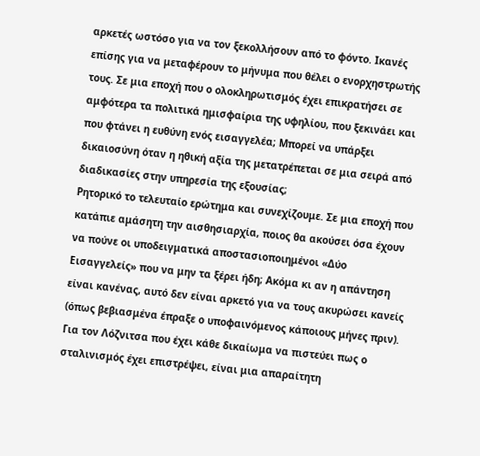αρκετές ωστόσο για να τον ξεκολλήσουν από το φόντο. Ικανές επίσης για να μεταφέρουν το μήνυμα που θέλει ο ενορχηστρωτής τους. Σε μια εποχή που ο ολοκληρωτισμός έχει επικρατήσει σε αμφότερα τα πολιτικά ημισφαίρια της υφηλίου, που ξεκινάει και που φτάνει η ευθύνη ενός εισαγγελέα; Μπορεί να υπάρξει δικαιοσύνη όταν η ηθική αξία της μετατρέπεται σε μια σειρά από διαδικασίες στην υπηρεσία της εξουσίας;
Ρητορικό το τελευταίο ερώτημα και συνεχίζουμε. Σε μια εποχή που κατάπιε αμάσητη την αισθησιαρχία, ποιος θα ακούσει όσα έχουν να πούνε οι υποδειγματικά αποστασιοποιημένοι «Δύο Εισαγγελείς» που να μην τα ξέρει ήδη; Ακόμα κι αν η απάντηση είναι κανένας, αυτό δεν είναι αρκετό για να τους ακυρώσει κανείς (όπως βεβιασμένα έπραξε ο υποφαινόμενος κάποιους μήνες πριν). Για τον Λόζνιτσα που έχει κάθε δικαίωμα να πιστεύει πως ο σταλινισμός έχει επιστρέψει, είναι μια απαραίτητη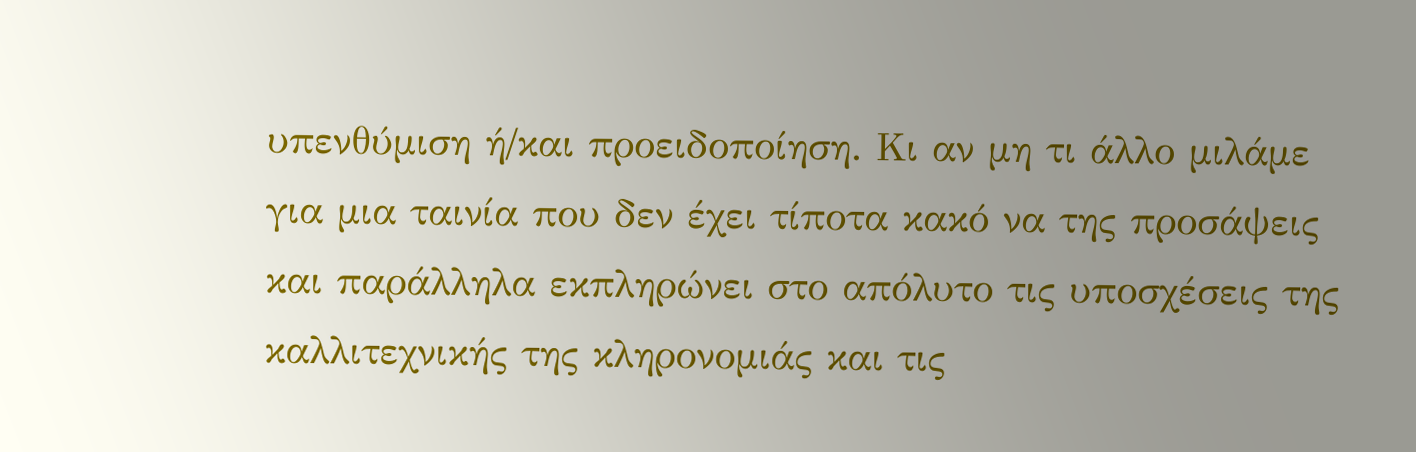υπενθύμιση ή/και προειδοποίηση. Κι αν μη τι άλλο μιλάμε για μια ταινία που δεν έχει τίποτα κακό να της προσάψεις και παράλληλα εκπληρώνει στο απόλυτο τις υποσχέσεις της καλλιτεχνικής της κληρονομιάς και τις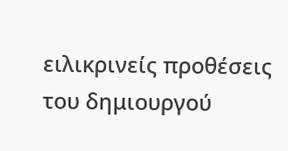ειλικρινείς προθέσεις του δημιουργού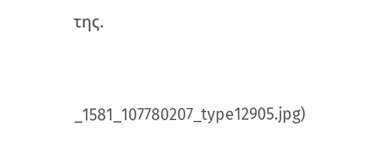της.


_1581_107780207_type12905.jpg)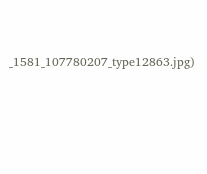_1581_107780207_type12863.jpg)